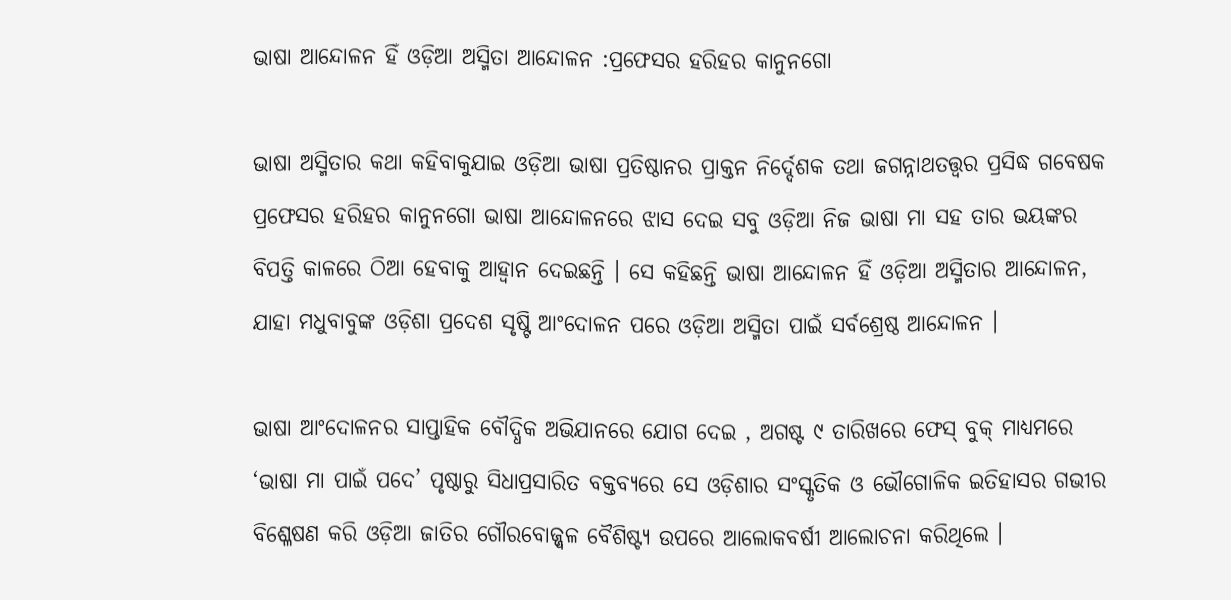ଭାଷା ଆନ୍ଦୋଳନ ହିଁ ଓଡ଼ିଆ ଅସ୍ମିତା ଆନ୍ଦୋଳନ :ପ୍ରଫେସର ହରିହର କାନୁନଗୋ

ଭାଷା ଅସ୍ମିତାର କଥା କହିବାକୁଯାଇ ଓଡ଼ିଆ ଭାଷା ପ୍ରତିଷ୍ଠାନର ପ୍ରାକ୍ତନ ନିର୍ଦ୍ଦେଶକ ତଥା ଜଗନ୍ନାଥତତ୍ତ୍ଵର ପ୍ରସିଦ୍ଧ ଗବେଷକ ପ୍ରଫେସର ହରିହର କାନୁନଗୋ ଭାଷା ଆନ୍ଦୋଳନରେ ଝାସ ଦେଇ ସବୁ ଓଡ଼ିଆ ନିଜ ଭାଷା ମା ସହ ତାର ଭୟଙ୍କର ବିପତ୍ତି କାଳରେ ଠିଆ ହେବାକୁ ଆହ୍ଵାନ ଦେଇଛନ୍ତି । ସେ କହିଛନ୍ତି ଭାଷା ଆନ୍ଦୋଳନ ହିଁ ଓଡ଼ିଆ ଅସ୍ମିତାର ଆନ୍ଦୋଳନ, ଯାହା ମଧୁବାବୁଙ୍କ ଓଡ଼ିଶା ପ୍ରଦେଶ ସୃଷ୍ଟି ଆଂଦୋଳନ ପରେ ଓଡ଼ିଆ ଅସ୍ମିତା ପାଇଁ ସର୍ବଶ୍ରେଷ୍ଠ ଆନ୍ଦୋଳନ ।

ଭାଷା ଆଂଦୋଳନର ସାପ୍ତାହିକ ବୌଦ୍ଧିକ ଅଭିଯାନରେ ଯୋଗ ଦେଇ , ଅଗଷ୍ଟ ୯ ତାରିଖରେ ଫେସ୍ ବୁକ୍ ମାଧ୍ୟମରେ ‘ଭାଷା ମା ପାଇଁ ପଦେ’ ପୃଷ୍ଠାରୁ ସିଧାପ୍ରସାରିତ ବକ୍ତବ୍ୟରେ ସେ ଓଡ଼ିଶାର ସଂସ୍କୃତିକ ଓ ଭୌଗୋଳିକ ଇତିହାସର ଗଭୀର ବିଶ୍ଳେଷଣ କରି ଓଡ଼ିଆ ଜାତିର ଗୌରବୋଜ୍ଜ୍ଵଳ ବୈଶିଷ୍ଟ୍ୟ ଉପରେ ଆଲୋକବର୍ଷୀ ଆଲୋଚନା କରିଥିଲେ ।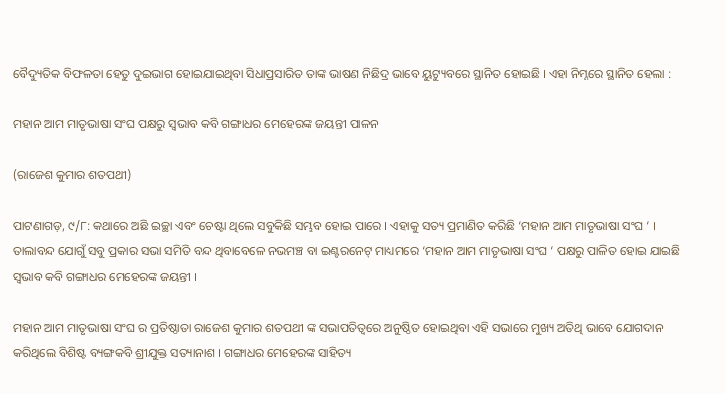ବୈଦ୍ୟୁତିକ ବିଫଳତା ହେତୁ ଦୁଇଭାଗ ହୋଇଯାଇଥିବା ସିଧାପ୍ରସାରିତ ତାଙ୍କ ଭାଷଣ ନିଛିଦ୍ର ଭାବେ ୟୁଟ୍ୟୁବରେ ସ୍ଥାନିତ ହୋଇଛି । ଏହା ନିମ୍ନରେ ସ୍ଥାନିତ ହେଲା :

ମହାନ ଆମ ମାତୃଭାଷା ସଂଘ ପକ୍ଷରୁ ସ୍ଵଭାବ କବି ଗଙ୍ଗାଧର ମେହେରଙ୍କ ଜୟନ୍ତୀ ପାଳନ

(ରାଜେଶ କୁମାର ଶତପଥୀ)

ପାଟଣାଗଡ଼, ୯/୮: କଥାରେ ଅଛି ଇଚ୍ଛା ଏବଂ ଚେଷ୍ଟା ଥିଲେ ସବୁକିଛି ସମ୍ଭବ ହୋଇ ପାରେ । ଏହାକୁ ସତ୍ୟ ପ୍ରମାଣିତ କରିଛି ‘ମହାନ ଆମ ମାତୃଭାଷା ସଂଘ ‘ । ତାଲାବନ୍ଦ ଯୋଗୁଁ ସବୁ ପ୍ରକାର ସଭା ସମିତି ବନ୍ଦ ଥିବାବେଳେ ନଭମଞ୍ଚ ବା ଇଣ୍ଟରନେଟ୍ ମାଧ୍ୟମରେ ‘ମହାନ ଆମ ମାତୃଭାଷା ସଂଘ ‘ ପକ୍ଷରୁ ପାଳିତ ହୋଇ ଯାଇଛି ସ୍ବଭାବ କବି ଗଙ୍ଗାଧର ମେହେରଙ୍କ ଜୟନ୍ତୀ ।

ମହାନ ଆମ ମାତୃଭାଷା ସଂଘ ର ପ୍ରତିଷ୍ଠାତା ରାଜେଶ କୁମାର ଶତପଥୀ ଙ୍କ ସଭାପତିତ୍ବରେ ଅନୁଷ୍ଠିତ ହୋଇଥିବା ଏହି ସଭାରେ ମୁଖ୍ୟ ଅତିଥି ଭାବେ ଯୋଗଦାନ କରିଥିଲେ ବିଶିଷ୍ଟ ବ୍ୟଙ୍ଗକବି ଶ୍ରୀଯୁକ୍ତ ସତ୍ୟାନାଶ । ଗଙ୍ଗାଧର ମେହେରଙ୍କ ସାହିତ୍ୟ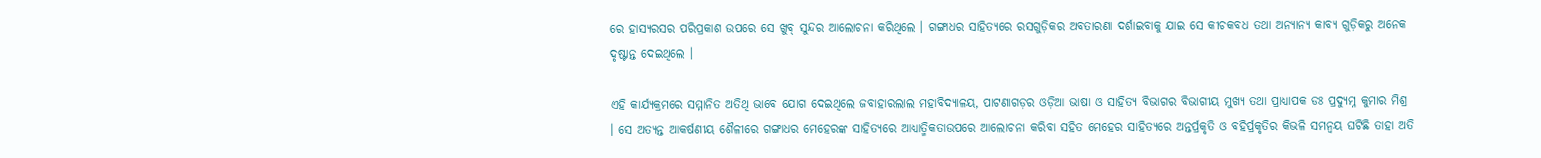ରେ ହାସ୍ୟରସର ପରିପ୍ରକାଶ ଉପରେ ସେ ଖୁବ୍ ସୁନ୍ଦର ଆଲୋଚନା କରିଥିଲେ । ଗଙ୍ଗାଧର ସାହିତ୍ୟରେ ରସଗୁଡ଼ିକର ଅବତାରଣା ଦର୍ଶାଇବାକୁ ଯାଇ ସେ କୀଚକବଧ ତଥା ଅନ୍ୟାନ୍ୟ କାବ୍ୟ ଗୁଡ଼ିକରୁ ଅନେକ ଦୃଷ୍ଟାନ୍ତ ଦେଇଥିଲେ ।

ଏହି କାର୍ଯ୍ୟକ୍ରମରେ ସମ୍ମାନିତ ଅତିଥି ଭାବେ ଯୋଗ ଦେଇଥିଲେ ଜବାହାରଲାଲ ମହାବିଦ୍ୟାଳୟ, ପାଟଣାଗଡ଼ର ଓଡ଼ିଆ ଭାଷା ଓ ସାହିତ୍ୟ ବିଭାଗର ବିଭାଗୀୟ ମୁଖ୍ୟ ତଥା ପ୍ରାଧ୍ୟାପକ ଡଃ ପ୍ରଦ୍ୟୁମ୍ନ କୁମାର ମିଶ୍ର । ସେ ଅତ୍ୟନ୍ତ ଆକର୍ଷଣୀୟ ଶୈଳୀରେ ଗଙ୍ଗାଧର ମେହେରଙ୍କ ସାହିତ୍ୟରେ ଆଧ୍ୟାତ୍ମିକତାଉପରେ ଆଲୋଚନା କରିବା ସହିତ ମେହେର ସାହିତ୍ୟରେ ଅନ୍ତର୍ପ୍ରକୃତି ଓ ବହିର୍ପ୍ରକୃତିର କିଭଳି ସମନ୍ବୟ ଘଟିଛି ତାହା ଅତି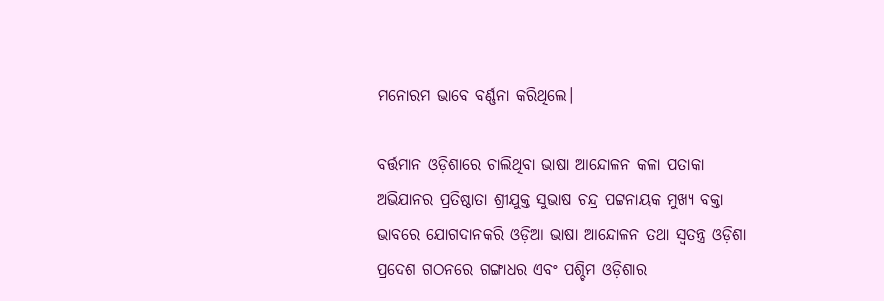ମନୋରମ ଭାବେ ବର୍ଣ୍ଣନା କରିଥିଲେ।

ବର୍ତ୍ତମାନ ଓଡ଼ିଶାରେ ଚାଲିଥିବା ଭାଷା ଆନ୍ଦୋଳନ କଳା ପତାକା ଅଭିଯାନର ପ୍ରତିଷ୍ଠାତା ଶ୍ରୀଯୁକ୍ତ ସୁଭାଷ ଚନ୍ଦ୍ର ପଟ୍ଟନାୟକ ମୁଖ୍ୟ ବକ୍ତା ଭାବରେ ଯୋଗଦାନକରି ଓଡ଼ିଆ ଭାଷା ଆନ୍ଦୋଳନ ତଥା ସ୍ଵତନ୍ତ୍ର ଓଡ଼ିଶା ପ୍ରଦେଶ ଗଠନରେ ଗଙ୍ଗାଧର ଏବଂ ପଶ୍ଚିମ ଓଡ଼ିଶାର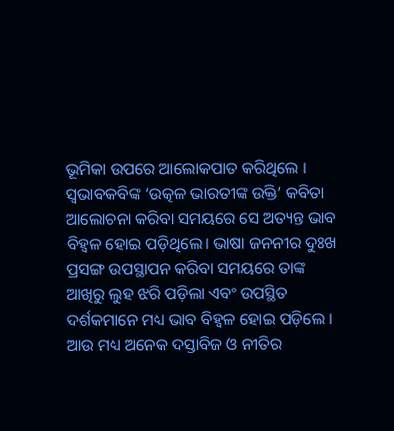ଭୂମିକା ଉପରେ ଆଲୋକପାତ କରିଥିଲେ । ସ୍ଵଭାବକବିଙ୍କ ‘ଉତ୍କଳ ଭାରତୀଙ୍କ ଉକ୍ତି’ କବିତା ଆଲୋଚନା କରିବା ସମୟରେ ସେ ଅତ୍ୟନ୍ତ ଭାବ ବିହ୍ବଳ ହୋଇ ପଡ଼ିଥିଲେ। ଭାଷା ଜନନୀର ଦୁଃଖ ପ୍ରସଙ୍ଗ ଉପସ୍ଥାପନ କରିବା ସମୟରେ ତାଙ୍କ ଆଖିରୁ ଲୁହ ଝରି ପଡ଼ିଲା ଏବଂ ଉପସ୍ଥିତ ଦର୍ଶକମାନେ ମଧ୍ୟ ଭାବ ବିହ୍ବଳ ହୋଇ ପଡ଼ିଲେ । ଆଉ ମଧ୍ୟ ଅନେକ ଦସ୍ତାବିଜ ଓ ନୀତିର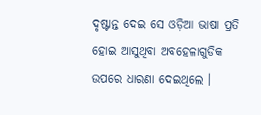ଦୃଷ୍ଟାନ୍ତ ଦେଇ ସେ ଓଡ଼ିଆ ଭାଷା ପ୍ରତି ହୋଇ ଆସୁଥିବା ଅବହେଳାଗୁଡିକ ଉପରେ ଧାରଣା ଦେଇଥିଲେ ।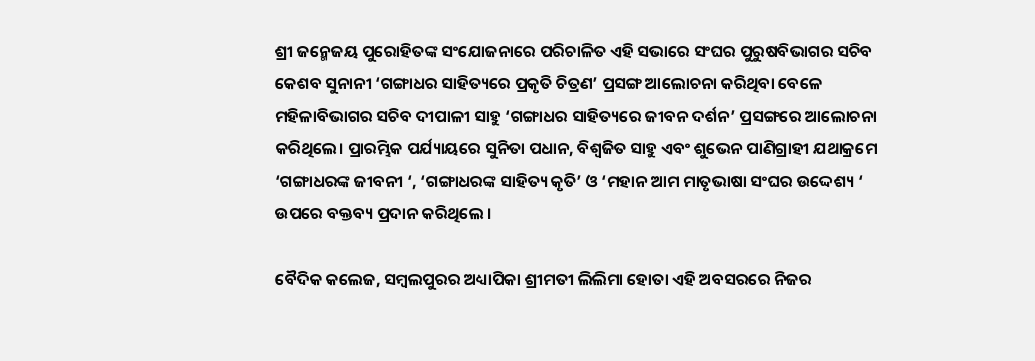ଶ୍ରୀ ଜନ୍ମେଜୟ ପୁରୋହିତଙ୍କ ସଂଯୋଜନାରେ ପରିଚାଳିତ ଏହି ସଭାରେ ସଂଘର ପୁରୁଷବିଭାଗର ସଚିବ କେଶବ ସୁନାନୀ ‘ଗଙ୍ଗାଧର ସାହିତ୍ୟରେ ପ୍ରକୃତି ଚିତ୍ରଣ’ ପ୍ରସଙ୍ଗ ଆଲୋଚନା କରିଥିବା ବେଳେ ମହିଳାବିଭାଗର ସଚିବ ଦୀପାଳୀ ସାହୁ ‘ଗଙ୍ଗାଧର ସାହିତ୍ୟରେ ଜୀବନ ଦର୍ଶନ’ ପ୍ରସଙ୍ଗରେ ଆଲୋଚନା କରିଥିଲେ। ପ୍ରାରମ୍ଭିକ ପର୍ଯ୍ୟାୟରେ ସୁନିତା ପଧାନ, ବିଶ୍ବଜିତ ସାହୁ ଏବଂ ଶୁଭେନ ପାଣିଗ୍ରାହୀ ଯଥାକ୍ରମେ ‘ଗଙ୍ଗାଧରଙ୍କ ଜୀବନୀ ‘, ‘ଗଙ୍ଗାଧରଙ୍କ ସାହିତ୍ୟ କୃତି’ ଓ ‘ମହାନ ଆମ ମାତୃଭାଷା ସଂଘର ଉଦ୍ଦେଶ୍ୟ ‘ ଉପରେ ବକ୍ତବ୍ୟ ପ୍ରଦାନ କରିଥିଲେ ।

ବୈଦିକ କଲେଜ, ସମ୍ବଲପୁରର ଅଧ୍ୟାପିକା ଶ୍ରୀମତୀ ଲିଲିମା ହୋତା ଏହି ଅବସରରେ ନିଜର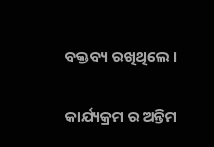ବକ୍ତବ୍ୟ ରଖିଥିଲେ ।

କାର୍ଯ୍ୟକ୍ରମ ର ଅନ୍ତିମ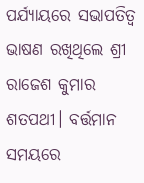ପର୍ଯ୍ୟାୟରେ ସଭାପତିତ୍ଵ  ଭାଷଣ ରଖିଥିଲେ ଶ୍ରୀ ରାଜେଶ କୁମାର ଶତପଥୀ। ବର୍ତ୍ତମାନ ସମୟରେ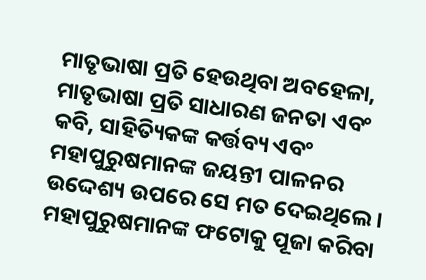ମାତୃଭାଷା ପ୍ରତି ହେଉଥିବା ଅବହେଳା, ମାତୃଭାଷା ପ୍ରତି ସାଧାରଣ ଜନତା ଏବଂ କବି, ସାହିତ୍ୟିକଙ୍କ କର୍ତ୍ତବ୍ୟ ଏବଂ ମହାପୁରୁଷମାନଙ୍କ ଜୟନ୍ତୀ ପାଳନର ଉଦ୍ଦେଶ୍ୟ ଉପରେ ସେ ମତ ଦେଇଥିଲେ । ମହାପୁରୁଷମାନଙ୍କ ଫଟୋକୁ ପୂଜା କରିବା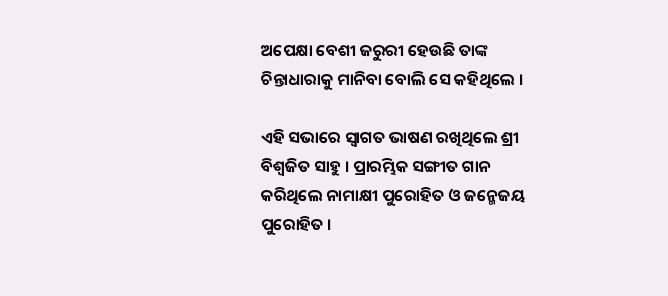ଅପେକ୍ଷା ବେଶୀ ଜରୁରୀ ହେଉଛି ତାଙ୍କ ଚିନ୍ତାଧାରାକୁ ମାନିବା ବୋଲି ସେ କହିଥିଲେ ।

ଏହି ସଭାରେ ସ୍ବାଗତ ଭାଷଣ ରଖିଥିଲେ ଶ୍ରୀ ବିଶ୍ବଜିତ ସାହୁ । ପ୍ରାରମ୍ଭିକ ସଙ୍ଗୀତ ଗାନ କରିଥିଲେ ନାମାକ୍ଷୀ ପୁରୋହିତ ଓ ଜନ୍ମେଜୟ ପୁରୋହିତ ।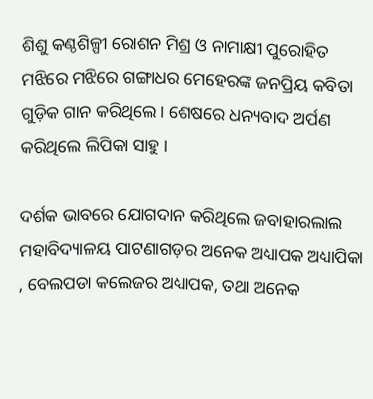ଶିଶୁ କଣ୍ଠଶିଳ୍ପୀ ରୋଶନ ମିଶ୍ର ଓ ନାମାକ୍ଷୀ ପୁରୋହିତ ମଝିରେ ମଝିରେ ଗଙ୍ଗାଧର ମେହେରଙ୍କ ଜନପ୍ରିୟ କବିତା ଗୁଡ଼ିକ ଗାନ କରିଥିଲେ। ଶେଷରେ ଧନ୍ୟବାଦ ଅର୍ପଣ କରିଥିଲେ ଲିପିକା ସାହୁ ।

ଦର୍ଶକ ଭାବରେ ଯୋଗଦାନ କରିଥିଲେ ଜବାହାରଲାଲ ମହାବିଦ୍ୟାଳୟ ପାଟଣାଗଡ଼ର ଅନେକ ଅଧ୍ୟାପକ ଅଧ୍ୟାପିକା , ବେଲପଡା କଲେଜର ଅଧ୍ୟାପକ, ତଥା ଅନେକ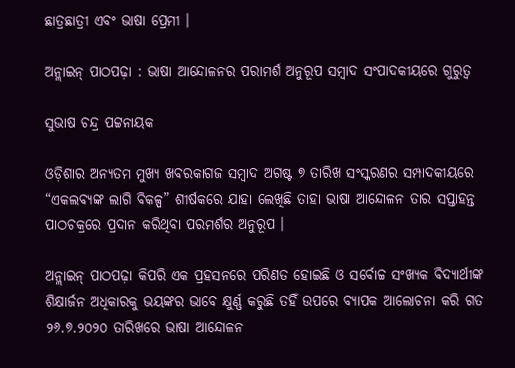ଛାତ୍ରଛାତ୍ରୀ ଏବଂ ଭାଷା ପ୍ରେମୀ ।

ଅନ୍ଲାଇନ୍ ପାଠପଢ଼ା : ଭାଷା ଆନ୍ଦୋଳନର ପରାମର୍ଶ ଅନୁରୂପ ସମ୍ବାଦ ସଂପାଦକୀୟରେ ଗୁରୁତ୍ଵ

ସୁଭାଷ ଚନ୍ଦ୍ର ପଟ୍ଟନାୟକ

ଓଡ଼ିଶାର ଅନ୍ୟତମ ମୁଖ୍ୟ ଖବରକାଗଜ ସମ୍ବାଦ ଅଗଷ୍ଟ ୭ ତାରିଖ ସଂସ୍କରଣର ସମ୍ପାଦକୀୟରେ “ଏକଲବ୍ୟଙ୍କ ଲାଗି ବିକଳ୍ପ” ଶୀର୍ଷକରେ ଯାହା ଲେଖିଛି ତାହା ଭାଷା ଆନ୍ଦୋଳନ ତାର ସପ୍ତାହନ୍ତ ପାଠଚକ୍ରରେ ପ୍ରଦାନ କରିଥିବା ପରମର୍ଶର ଅନୁରୂପ ।

ଅନ୍ଲାଇନ୍ ପାଠପଢ଼ା କିପରି ଏକ ପ୍ରହସନରେ ପରିଣତ ହୋଇଛି ଓ ସର୍ବୋଚ୍ଚ ସଂଖ୍ୟକ ବିଦ୍ୟାର୍ଥୀଙ୍କ ଶିକ୍ଷାର୍ଜନ ଅଧିକାରକୁ ଭୟଙ୍କର ଭାବେ କ୍ଷୁର୍ଣ୍ଣ କରୁଛି ତହିଁ ଉପରେ ବ୍ୟାପକ ଆଲୋଚନା କରି ଗତ ୨୬.୭.୨୦୨୦ ତାରିଖରେ ଭାଷା ଆନ୍ଦୋଳନ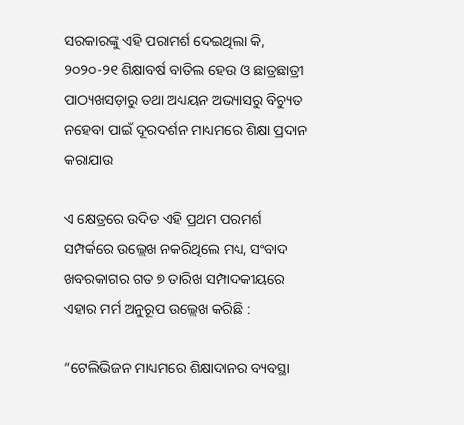ସରକାରଙ୍କୁ ଏହି ପରାମର୍ଶ ଦେଇଥିଲା କି, ୨୦୨୦-୨୧ ଶିକ୍ଷାବର୍ଷ ବାତିଲ ହେଉ ଓ ଛାତ୍ରଛାତ୍ରୀ ପାଠ୍ୟଖସଡ଼ାରୁ ତଥା ଅଧ୍ୟୟନ ଅଭ୍ୟାସରୁ ବିଚ୍ୟୁତ ନହେବା ପାଇଁ ଦୂରଦର୍ଶନ ମାଧ୍ୟମରେ ଶିକ୍ଷା ପ୍ରଦାନ କରାଯାଉ

ଏ କ୍ଷେତ୍ରରେ ଉଦିତ ଏହି ପ୍ରଥମ ପରମର୍ଶ ସମ୍ପର୍କରେ ଉଲ୍ଲେଖ ନକରିଥିଲେ ମଧ୍ୟ, ସଂବାଦ ଖବରକାଗର ଗତ ୭ ତାରିଖ ସମ୍ପାଦକୀୟରେ ଏହାର ମର୍ମ ଅନୁରୂପ ଉଲ୍ଲେଖ କରିଛି :

“ଟେଲିଭିଜନ ମାଧ୍ୟମରେ ଶିକ୍ଷାଦାନର ବ୍ୟବସ୍ଥା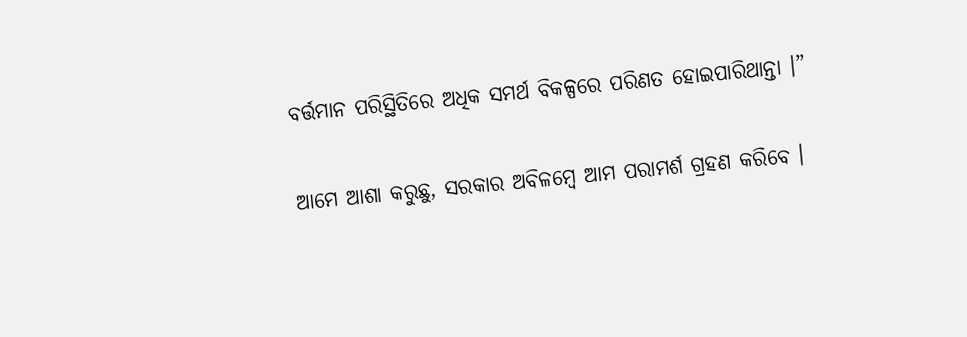ବର୍ତ୍ତମାନ ପରିସ୍ଥିତିରେ ଅଧିକ ସମର୍ଥ ବିକଳ୍ପରେ ପରିଣତ ହୋଇପାରିଥାନ୍ତା ।”

ଆମେ ଆଶା କରୁଛୁ, ସରକାର ଅବିଳମ୍ବେ ଆମ ପରାମର୍ଶ ଗ୍ରହଣ କରିବେ ।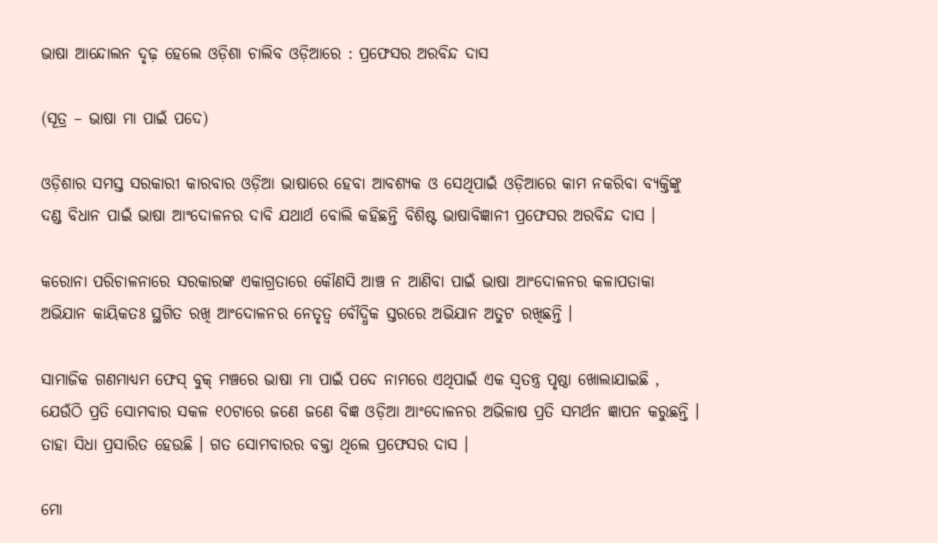ଭାଷା ଆନ୍ଦୋଲନ ଦୃଢ଼ ହେଲେ ଓଡ଼ିଶା ଚାଲିବ ଓଡ଼ିଆରେ : ପ୍ରଫେସର ଅରବିନ୍ଦ ଦାସ

(ସୂତ୍ର – ଭାଷା ମା ପାଇଁ ପଦେ)

ଓଡ଼ିଶାର ସମସ୍ତ ସରକାରୀ କାରବାର ଓଡ଼ିଆ ଭାଷାରେ ହେବା ଆବଶ୍ୟକ ଓ ସେଥିପାଇଁ ଓଡ଼ିଆରେ କାମ ନକରିବା ବ୍ୟକ୍ତିଙ୍କୁ ଦଣ୍ଡ ବିଧାନ ପାଇଁ ଭାଷା ଆଂଦୋଳନର ଦାବି ଯଥାର୍ଥ ବୋଲି କହିଛନ୍ତି ବିଶିଷ୍ଟ ଭାଷାବିଜ୍ଞାନୀ ପ୍ରଫେସର ଅରବିନ୍ଦ ଦାସ ।

କରୋନା ପରିଚାଳନାରେ ସରକାରଙ୍କ ଏକାଗ୍ରତାରେ କୌଣସି ଆଞ୍ଚ ନ ଆଣିବା ପାଇଁ ଭାଷା ଆଂଦୋଳନର କଳାପତାକା ଅଭିଯାନ କାୟିକତଃ ସ୍ଥଗିତ ରଖି ଆଂଦୋଳନର ନେତୃତ୍ଵ ବୌଦ୍ଧିକ ସ୍ତରରେ ଅଭିଯାନ ଅତୁଟ ରଖିଛନ୍ତି ।

ସାମାଜିକ ଗଣମାଧ୍ୟମ ଫେସ୍ ବୁକ୍ ମଞ୍ଚରେ ଭାଷା ମା ପାଇଁ ପଦେ ନାମରେ ଏଥିପାଇଁ ଏକ ସ୍ଵତନ୍ତ୍ର ପୃଷ୍ଠା ଖୋଲାଯାଇଛି , ଯେଉଁଠି ପ୍ରତି ସୋମବାର ସକଳ ୧୦ଟାରେ ଜଣେ ଜଣେ ବିଜ୍ଞ ଓଡ଼ିଆ ଆଂଦୋଳନର ଅଭିଳାଷ ପ୍ରତି ସମର୍ଥନ ଜ୍ଞାପନ କରୁଛନ୍ତି । ତାହା ସିଧା ପ୍ରସାରିତ ହେଉଛି । ଗତ ସୋମବାରର ବକ୍ତା ଥିଲେ ପ୍ରଫେସର ଦାସ ।

ମୋ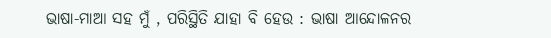ଭାଷା-ମାଆ ସହ ମୁଁ , ପରିସ୍ଥିତି ଯାହା ବି ହେଉ : ଭାଷା ଆନ୍ଦୋଳନର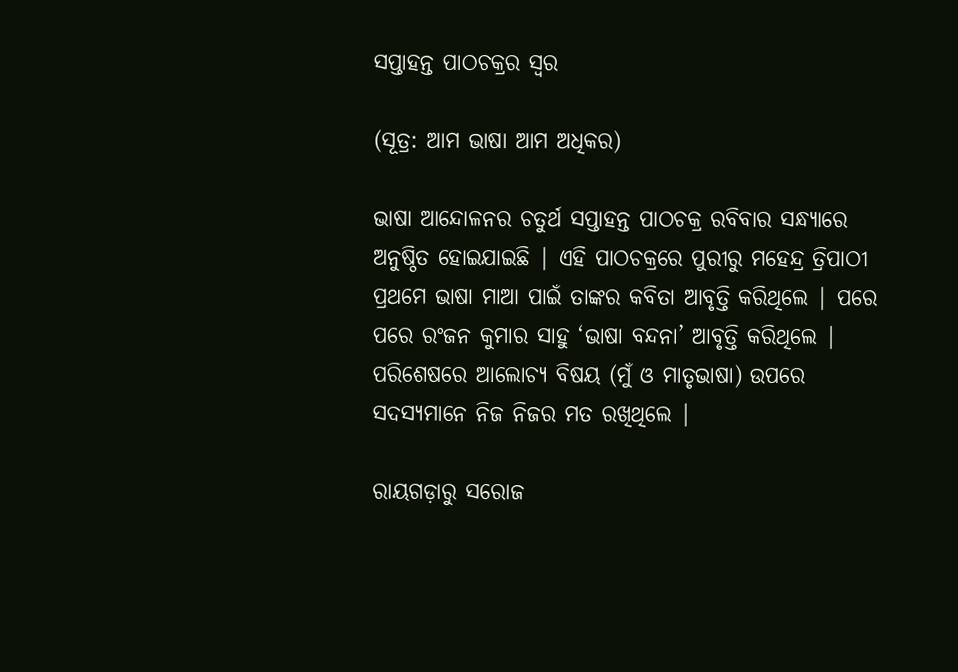ସପ୍ତାହନ୍ତ ପାଠଚକ୍ରର ସ୍ଵର

(ସୂତ୍ର: ଆମ ଭାଷା ଆମ ଅଧିକର)

ଭାଷା ଆନ୍ଦୋଳନର ଚତୁର୍ଥ ସପ୍ତାହନ୍ତ ପାଠଚକ୍ର ରବିବାର ସନ୍ଧ୍ୟାରେ ଅନୁଷ୍ଠିତ ହୋଇଯାଇଛି | ଏହି ପାଠଚକ୍ରରେ ପୁରୀରୁ ମହେନ୍ଦ୍ର ତ୍ରିପାଠୀ ପ୍ରଥମେ ଭାଷା ମାଆ ପାଇଁ ତାଙ୍କର କବିତା ଆବୃତ୍ତି କରିଥିଲେ | ପରେ ପରେ ରଂଜନ କୁମାର ସାହୁ ‘ଭାଷା ବନ୍ଦନା’ ଆବୃତ୍ତି କରିଥିଲେ | ପରିଶେଷରେ ଆଲୋଚ୍ୟ ବିଷୟ (ମୁଁ ଓ ମାତୃଭାଷା) ଉପରେ ସଦସ୍ୟମାନେ ନିଜ ନିଜର ମତ ରଖିଥିଲେ |

ରାୟଗଡ଼ାରୁ ସରୋଜ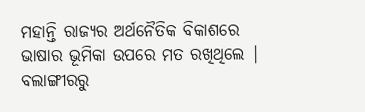ମହାନ୍ତି ରାଜ୍ୟର ଅର୍ଥନୈତିକ ବିକାଶରେ ଭାଷାର ଭୂମିକା ଉପରେ ମତ ରଖିଥିଲେ | ବଲାଙ୍ଗୀରରୁ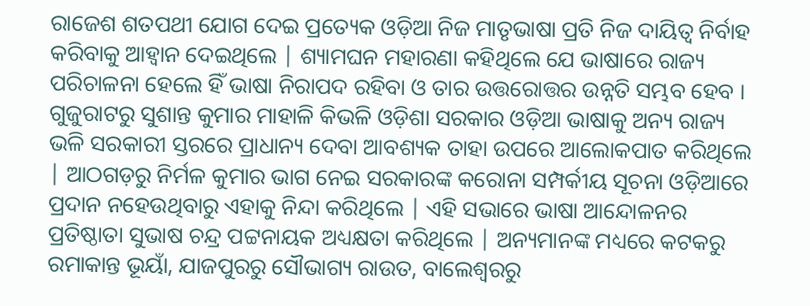ରାଜେଶ ଶତପଥୀ ଯୋଗ ଦେଇ ପ୍ରତ୍ୟେକ ଓଡ଼ିଆ ନିଜ ମାତୃଭାଷା ପ୍ରତି ନିଜ ଦାୟିତ୍ୱ ନିର୍ବାହ କରିବାକୁ ଆହ୍ୱାନ ଦେଇଥିଲେ | ଶ୍ୟାମଘନ ମହାରଣା କହିଥିଲେ ଯେ ଭାଷାରେ ରାଜ୍ୟ ପରିଚାଳନା ହେଲେ ହିଁ ଭାଷା ନିରାପଦ ରହିବା ଓ ତାର ଉତ୍ତରୋତ୍ତର ଉନ୍ନତି ସମ୍ଭବ ହେବ ।  ଗୁଜୁରାଟରୁ ସୁଶାନ୍ତ କୁମାର ମାହାଳି କିଭଳି ଓଡ଼ିଶା ସରକାର ଓଡ଼ିଆ ଭାଷାକୁ ଅନ୍ୟ ରାଜ୍ୟ ଭଳି ସରକାରୀ ସ୍ତରରେ ପ୍ରାଧାନ୍ୟ ଦେବା ଆବଶ୍ୟକ ତାହା ଉପରେ ଆଲୋକପାତ କରିଥିଲେ | ଆଠଗଡ଼ରୁ ନିର୍ମଳ କୁମାର ଭାଗ ନେଇ ସରକାରଙ୍କ କରୋନା ସମ୍ପର୍କୀୟ ସୂଚନା ଓଡ଼ିଆରେ ପ୍ରଦାନ ନହେଉଥିବାରୁ ଏହାକୁ ନିନ୍ଦା କରିଥିଲେ | ଏହି ସଭାରେ ଭାଷା ଆନ୍ଦୋଳନର ପ୍ରତିଷ୍ଠାତା ସୁଭାଷ ଚନ୍ଦ୍ର ପଟ୍ଟନାୟକ ଅଧ୍ୟକ୍ଷତା କରିଥିଲେ | ଅନ୍ୟମାନଙ୍କ ମଧ୍ୟରେ କଟକରୁ ରମାକାନ୍ତ ଭୂୟାଁ, ଯାଜପୁରରୁ ସୌଭାଗ୍ୟ ରାଉତ, ବାଲେଶ୍ୱରରୁ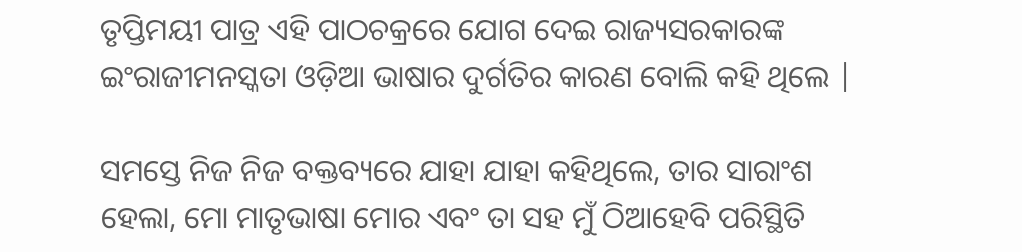ତୃପ୍ତିମୟୀ ପାତ୍ର ଏହି ପାଠଚକ୍ରରେ ଯୋଗ ଦେଇ ରାଜ୍ୟସରକାରଙ୍କ ଇଂରାଜୀମନସ୍କତା ଓଡ଼ିଆ ଭାଷାର ଦୁର୍ଗତିର କାରଣ ବୋଲି କହି ଥିଲେ |

ସମସ୍ତେ ନିଜ ନିଜ ବକ୍ତବ୍ୟରେ ଯାହା ଯାହା କହିଥିଲେ, ତାର ସାରାଂଶ ହେଲା, ମୋ ମାତୃଭାଷା ମୋର ଏବଂ ତା ସହ ମୁଁ ଠିଆହେବି ପରିସ୍ଥିତି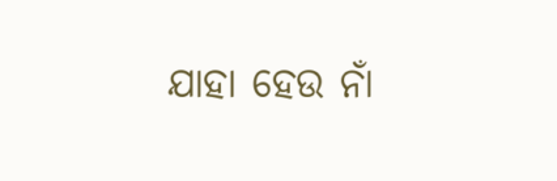ଯାହା ହେଉ ନାଁ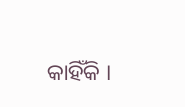କାହିଁକି ।